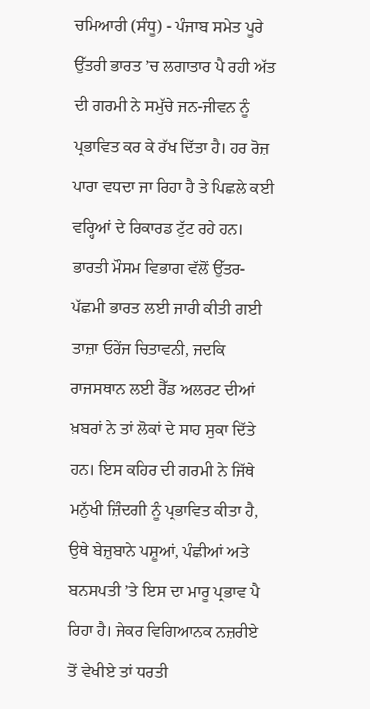ਚਮਿਆਰੀ (ਸੰਧੂ) - ਪੰਜਾਬ ਸਮੇਤ ਪੂਰੇ ਉੱਤਰੀ ਭਾਰਤ ’ਚ ਲਗਾਤਾਰ ਪੈ ਰਹੀ ਅੱਤ ਦੀ ਗਰਮੀ ਨੇ ਸਮੁੱਚੇ ਜਨ-ਜੀਵਨ ਨੂੰ ਪ੍ਰਭਾਵਿਤ ਕਰ ਕੇ ਰੱਖ ਦਿੱਤਾ ਹੈ। ਹਰ ਰੋਜ਼ ਪਾਰਾ ਵਧਦਾ ਜਾ ਰਿਹਾ ਹੈ ਤੇ ਪਿਛਲੇ ਕਈ ਵਰ੍ਹਿਆਂ ਦੇ ਰਿਕਾਰਡ ਟੁੱਟ ਰਹੇ ਹਨ। ਭਾਰਤੀ ਮੌਸਮ ਵਿਭਾਗ ਵੱਲੋਂ ਉੱਤਰ-ਪੱਛਮੀ ਭਾਰਤ ਲਈ ਜਾਰੀ ਕੀਤੀ ਗਈ ਤਾਜ਼ਾ ਓਰੇਂਜ ਚਿਤਾਵਨੀ, ਜਦਕਿ ਰਾਜਸਥਾਨ ਲਈ ਰੈੱਡ ਅਲਰਟ ਦੀਆਂ ਖ਼ਬਰਾਂ ਨੇ ਤਾਂ ਲੋਕਾਂ ਦੇ ਸਾਹ ਸੁਕਾ ਦਿੱਤੇ ਹਨ। ਇਸ ਕਹਿਰ ਦੀ ਗਰਮੀ ਨੇ ਜਿੱਥੇ ਮਨੁੱਖੀ ਜ਼ਿੰਦਗੀ ਨੂੰ ਪ੍ਰਭਾਵਿਤ ਕੀਤਾ ਹੈ, ਉਥੇ ਬੇਜ਼ੁਬਾਨੇ ਪਸ਼ੂਆਂ, ਪੰਛੀਆਂ ਅਤੇ ਬਨਸਪਤੀ ’ਤੇ ਇਸ ਦਾ ਮਾਰੂ ਪ੍ਰਭਾਵ ਪੈ ਰਿਹਾ ਹੈ। ਜੇਕਰ ਵਿਗਿਆਨਕ ਨਜ਼ਰੀਏ ਤੋਂ ਵੇਖੀਏ ਤਾਂ ਧਰਤੀ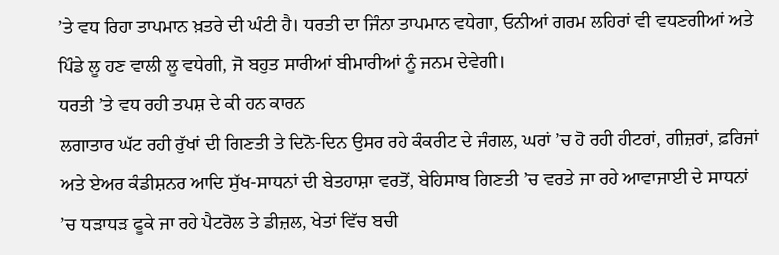’ਤੇ ਵਧ ਰਿਹਾ ਤਾਪਮਾਨ ਖ਼ਤਰੇ ਦੀ ਘੰਟੀ ਹੈ। ਧਰਤੀ ਦਾ ਜਿੰਨਾ ਤਾਪਮਾਨ ਵਧੇਗਾ, ਓਨੀਆਂ ਗਰਮ ਲਹਿਰਾਂ ਵੀ ਵਧਣਗੀਆਂ ਅਤੇ ਪਿੰਡੇ ਲੂ ਹਣ ਵਾਲੀ ਲੂ ਵਧੇਗੀ, ਜੋ ਬਹੁਤ ਸਾਰੀਆਂ ਬੀਮਾਰੀਆਂ ਨੂੰ ਜਨਮ ਦੇਵੇਗੀ।
ਧਰਤੀ ’ਤੇ ਵਧ ਰਹੀ ਤਪਸ਼ ਦੇ ਕੀ ਹਨ ਕਾਰਨ
ਲਗਾਤਾਰ ਘੱਟ ਰਹੀ ਰੁੱਖਾਂ ਦੀ ਗਿਣਤੀ ਤੇ ਦਿਨੋ-ਦਿਨ ਉਸਰ ਰਹੇ ਕੰਕਰੀਟ ਦੇ ਜੰਗਲ, ਘਰਾਂ ’ਚ ਹੋ ਰਹੀ ਹੀਟਰਾਂ, ਗੀਜ਼ਰਾਂ, ਫ਼ਰਿਜਾਂ ਅਤੇ ਏਅਰ ਕੰਡੀਸ਼ਨਰ ਆਦਿ ਸੁੱਖ-ਸਾਧਨਾਂ ਦੀ ਬੇਤਹਾਸ਼ਾ ਵਰਤੋਂ, ਬੇਹਿਸਾਬ ਗਿਣਤੀ ’ਚ ਵਰਤੇ ਜਾ ਰਹੇ ਆਵਾਜਾਈ ਦੇ ਸਾਧਨਾਂ ’ਚ ਧੜਾਧੜ ਫੂਕੇ ਜਾ ਰਹੇ ਪੈਟਰੋਲ ਤੇ ਡੀਜ਼ਲ, ਖੇਤਾਂ ਵਿੱਚ ਬਚੀ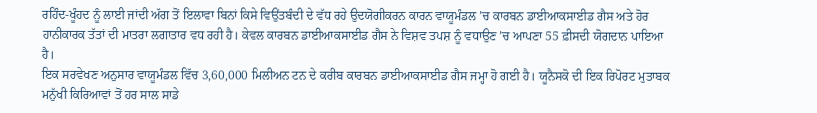ਰਹਿੰਦ-ਖੂੰਹਦ ਨੂੰ ਲਾਈ ਜਾਂਦੀ ਅੱਗ ਤੋਂ ਇਲਾਵਾ ਬਿਨਾਂ ਕਿਸੇ ਵਿਉਂਤਬੰਦੀ ਦੇ ਵੱਧ ਰਹੇ ਉਦਯੋਗੀਕਰਨ ਕਾਰਨ ਵਾਯੂਮੰਡਲ ’ਚ ਕਾਰਬਨ ਡਾਈਆਕਸਾਈਡ ਗੈਸ ਅਤੇ ਹੋਰ ਹਾਨੀਕਾਰਕ ਤੱਤਾਂ ਦੀ ਮਾਤਰਾ ਲਗਾਤਾਰ ਵਧ ਰਹੀ ਹੈ। ਕੇਵਲ ਕਾਰਬਨ ਡਾਈਆਕਸਾਈਡ ਗੈਸ ਨੇ ਵਿਸ਼ਵ ਤਪਸ਼ ਨੂੰ ਵਧਾਉਣ ’ਚ ਆਪਣਾ 55 ਫ਼ੀਸਦੀ ਯੋਗਦਾਨ ਪਾਇਆ ਹੈ।
ਇਕ ਸਰਵੇਖਣ ਅਨੁਸਾਰ ਵਾਯੂਮੰਡਲ ਵਿੱਚ 3,60,000 ਮਿਲੀਅਨ ਟਨ ਦੇ ਕਰੀਬ ਕਾਰਬਨ ਡਾਈਆਕਸਾਈਡ ਗੈਸ ਜਮ੍ਹਾ ਹੋ ਗਈ ਹੈ। ਯੂਨੈਸਕੋ ਦੀ ਇਕ ਰਿਪੋਰਟ ਮੁਤਾਬਕ ਮਨੁੱਖੀ ਕਿਰਿਆਵਾਂ ਤੋਂ ਹਰ ਸਾਲ ਸਾਡੇ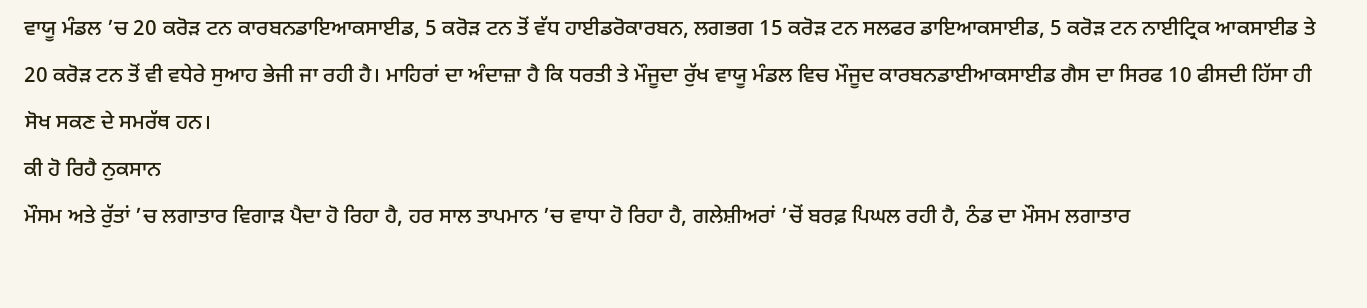ਵਾਯੂ ਮੰਡਲ ’ਚ 20 ਕਰੋੜ ਟਨ ਕਾਰਬਨਡਾਇਆਕਸਾਈਡ, 5 ਕਰੋੜ ਟਨ ਤੋਂ ਵੱਧ ਹਾਈਡਰੋਕਾਰਬਨ, ਲਗਭਗ 15 ਕਰੋੜ ਟਨ ਸਲਫਰ ਡਾਇਆਕਸਾਈਡ, 5 ਕਰੋੜ ਟਨ ਨਾਈਟ੍ਰਿਕ ਆਕਸਾਈਡ ਤੇ 20 ਕਰੋੜ ਟਨ ਤੋਂ ਵੀ ਵਧੇਰੇ ਸੁਆਹ ਭੇਜੀ ਜਾ ਰਹੀ ਹੈ। ਮਾਹਿਰਾਂ ਦਾ ਅੰਦਾਜ਼ਾ ਹੈ ਕਿ ਧਰਤੀ ਤੇ ਮੌਜੂਦਾ ਰੁੱਖ ਵਾਯੂ ਮੰਡਲ ਵਿਚ ਮੌਜੂਦ ਕਾਰਬਨਡਾਈਆਕਸਾਈਡ ਗੈਸ ਦਾ ਸਿਰਫ 10 ਫੀਸਦੀ ਹਿੱਸਾ ਹੀ ਸੋਖ ਸਕਣ ਦੇ ਸਮਰੱਥ ਹਨ।
ਕੀ ਹੋ ਰਿਹੈ ਨੁਕਸਾਨ
ਮੌਸਮ ਅਤੇ ਰੁੱਤਾਂ ’ਚ ਲਗਾਤਾਰ ਵਿਗਾੜ ਪੈਦਾ ਹੋ ਰਿਹਾ ਹੈ, ਹਰ ਸਾਲ ਤਾਪਮਾਨ ’ਚ ਵਾਧਾ ਹੋ ਰਿਹਾ ਹੈ, ਗਲੇਸ਼ੀਅਰਾਂ ’ਚੋਂ ਬਰਫ਼ ਪਿਘਲ ਰਹੀ ਹੈ, ਠੰਡ ਦਾ ਮੌਸਮ ਲਗਾਤਾਰ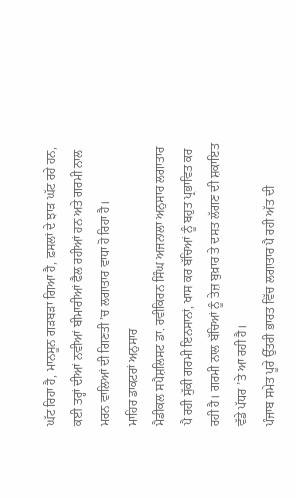ਘੱਟ ਰਿਹਾ ਹੈ, ਮਾਨਸੂਨ ਗੜਬੜਾ ਗਿਆ ਹੈ, ਫ਼ਸਲਾਂ ਦੇ ਝਾੜ ਘੱਟ ਰਹੇ ਹਨ, ਕਈ ਤਰ੍ਹਾਂ ਦੀਆਂ ਨਵੀਆਂ ਬੀਮਾਰੀਆਂ ਫੈਲ ਰਹੀਆਂ ਹਨ ਅਤੇ ਗਰਮੀ ਨਾਲ ਮਰਨ ਵਾਲਿਆਂ ਦੀ ਗਿਣਤੀ ’ਚ ਲਗਾਤਾਰ ਵਾਧਾ ਹੋ ਰਿਹਾ ਹੈ।
ਮਾਹਿਰ ਡਾਕਟਰਾਂ ਅਨੁਸਾਰ
ਮੈਡੀਕਲ ਸਪੈਸ਼ਲਿਸਟ ਡਾ. ਰਵੀਕਿਰਨ ਸਿੰਘ ਅਜਨਾਲਾ ਅਨੁਸਾਰ ਲਗਾਤਾਰ ਪੈ ਰਹੀ ਸੁੱਕੀ ਗਰਮੀ ਇਨਸਾਨਾਂ, ਖਾਸ ਕਰ ਬੱਚਿਆਂ ਨੂੰ ਬਹੁਤ ਪ੍ਰਭਾਵਿਤ ਕਰ ਰਹੀ ਹੈ। ਗਰਮੀ ਨਾਲ ਬੱਚਿਆਂ ਨੂੰ ਤੇਜ਼ ਬੁਖ਼ਾਰ ਤੇ ਦਸਤ ਲੱਗਣ ਦੀ ਸ਼ਕਾਇਤ ਵੱਡੇ ਪੱਧਰ ’ਤੇ ਆ ਰਹੀ ਹੈ।
ਪੰਜਾਬ ਸਮੇਤ ਪੂਰੇ ਉੱਤਰੀ ਭਾਰਤ ਵਿੱਚ ਲਗਾਤਾਰ ਪੈ ਰਹੀ ਅੱਤ ਦੀ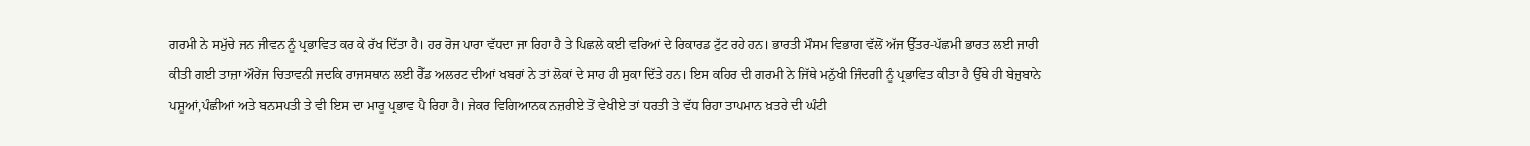ਗਰਮੀ ਨੇ ਸਮੁੱਚੇ ਜਨ ਜੀਵਨ ਨੂੰ ਪ੍ਰਭਾਵਿਤ ਕਰ ਕੇ ਰੱਖ ਦਿੱਤਾ ਹੈ। ਹਰ ਰੋਜ ਪਾਰਾ ਵੱਧਦਾ ਜਾ ਰਿਹਾ ਹੈ ਤੇ ਪਿਛਲੇ ਕਈ ਵਰਿਆਂ ਦੇ ਰਿਕਾਰਡ ਟੁੱਟ ਰਹੇ ਹਨ। ਭਾਰਤੀ ਮੌਸਮ ਵਿਭਾਗ ਵੱਲੋਂ ਅੱਜ ਉੱਤਰ-ਪੱਛਮੀ ਭਾਰਤ ਲਈ ਜਾਰੀ ਕੀਤੀ ਗਈ ਤਾਜ਼ਾ ਔਰੇਂਜ ਚਿਤਾਵਨੀ ਜਦਕਿ ਰਾਜਸਥਾਨ ਲਈ ਰੈੱਡ ਅਲਰਟ ਦੀਆਂ ਖਬਰਾਂ ਨੇ ਤਾਂ ਲੋਕਾਂ ਦੇ ਸਾਹ ਹੀ ਸੁਕਾ ਦਿੱਤੇ ਹਨ। ਇਸ ਕਹਿਰ ਦੀ ਗਰਮੀ ਨੇ ਜਿੱਥੇ ਮਨੁੱਖੀ ਜਿੰਦਗੀ ਨੂੰ ਪ੍ਰਭਾਵਿਤ ਕੀਤਾ ਹੈ ਉੱਥੇ ਹੀ ਬੇਜ਼ੁਬਾਨੇ ਪਸ਼ੂਆਂ,ਪੰਛੀਆਂ ਅਤੇ ਬਨਸਪਤੀ ਤੇ ਵੀ ਇਸ ਦਾ ਮਾਰੂ ਪ੍ਰਭਾਵ ਪੈ ਰਿਹਾ ਹੈ। ਜੇਕਰ ਵਿਗਿਆਨਕ ਨਜ਼ਰੀਏ ਤੋਂ ਵੇਖੀਏ ਤਾਂ ਧਰਤੀ ਤੇ ਵੱਧ ਰਿਹਾ ਤਾਪਮਾਨ ਖ਼ਤਰੇ ਦੀ ਘੰਟੀ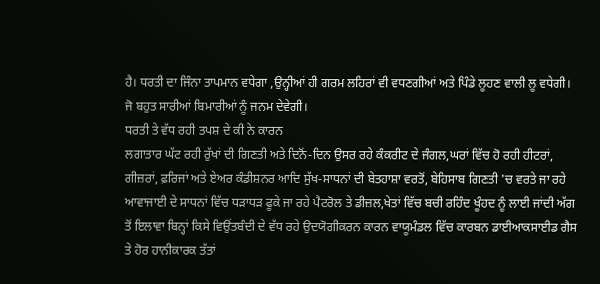ਹੈ। ਧਰਤੀ ਦਾ ਜਿੰਨਾ ਤਾਪਮਾਨ ਵਧੇਗਾ ,ਉਨ੍ਹੀਆਂ ਹੀ ਗਰਮ ਲਹਿਰਾਂ ਵੀ ਵਧਣਗੀਆਂ ਅਤੇ ਪਿੰਡੇ ਲੂਹਣ ਵਾਲੀ ਲੂ ਵਧੇਗੀ। ਜੋ ਬਹੁਤ ਸਾਰੀਆਂ ਬਿਮਾਰੀਆਂ ਨੂੰ ਜਨਮ ਦੇਵੇਗੀ।
ਧਰਤੀ ਤੇ ਵੱਧ ਰਹੀ ਤਪਸ਼ ਦੇ ਕੀ ਨੇ ਕਾਰਨ
ਲਗਾਤਾਰ ਘੱਟ ਰਹੀ ਰੁੱਖਾਂ ਦੀ ਗਿਣਤੀ ਅਤੇ ਦਿਨੋਂ-ਦਿਨ ਉਸਰ ਰਹੇ ਕੰਕਰੀਟ ਦੇ ਜੰਗਲ,ਘਰਾਂ ਵਿੱਚ ਹੋ ਰਹੀ ਹੀਟਰਾਂ, ਗੀਜ਼ਰਾਂ, ਫ਼ਰਿਜਾਂ ਅਤੇ ਏਅਰ ਕੰਡੀਸ਼ਨਰ ਆਦਿ ਸੁੱਖ-ਸਾਧਨਾਂ ਦੀ ਬੇਤਹਾਸ਼ਾ ਵਰਤੋਂ, ਬੇਹਿਸਾਬ ਗਿਣਤੀ 'ਚ ਵਰਤੇ ਜਾ ਰਹੇ ਆਵਾਜਾਈ ਦੇ ਸਾਧਨਾਂ ਵਿੱਚ ਧੜਾਧੜ ਫੂਕੇ ਜਾ ਰਹੇ ਪੈਟਰੋਲ ਤੇ ਡੀਜ਼ਲ,ਖੇਤਾਂ ਵਿੱਚ ਬਚੀ ਰਹਿੰਦ ਖੂੰਹਦ ਨੂੰ ਲਾਈ ਜਾਂਦੀ ਅੱਗ ਤੋਂ ਇਲਾਵਾ ਬਿਨ੍ਹਾਂ ਕਿਸੇ ਵਿਉਂਤਬੰਦੀ ਦੇ ਵੱਧ ਰਹੇ ਉਦਯੋਗੀਕਰਨ ਕਾਰਨ ਵਾਯੂਮੰਡਲ ਵਿੱਚ ਕਾਰਬਨ ਡਾਈਆਕਸਾਈਡ ਗੈਸ ਤੇ ਹੋਰ ਹਾਨੀਕਾਰਕ ਤੱਤਾਂ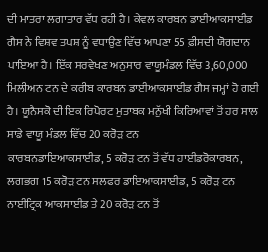ਦੀ ਮਾਤਰਾ ਲਗਾਤਾਰ ਵੱਧ ਰਹੀ ਹੈ। ਕੇਵਲ ਕਾਰਬਨ ਡਾਈਆਕਸਾਈਡ ਗੈਸ ਨੇ ਵਿਸ਼ਵ ਤਪਸ਼ ਨੂੰ ਵਧਾਉਣ ਵਿੱਚ ਆਪਣਾ 55 ਫ਼ੀਸਦੀ ਯੋਗਦਾਨ ਪਾਇਆ ਹੈ। ਇੱਕ ਸਰਵੇਖਣ ਅਨੁਸਾਰ ਵਾਯੂਮੰਡਲ ਵਿੱਚ 3,60,000 ਮਿਲੀਅਨ ਟਨ ਦੇ ਕਰੀਬ ਕਾਰਬਨ ਡਾਈਆਕਸਾਈਡ ਗੈਸ ਜਮ੍ਹਾਂ ਹੋ ਗਈ ਹੈ। ਯੂਨੈਸਕੋ ਦੀ ਇਕ ਰਿਪੋਰਟ ਮੁਤਾਬਕ ਮਨੁੱਖੀ ਕਿਰਿਆਵਾਂ ਤੋਂ ਹਰ ਸਾਲ ਸਾਡੇ ਵਾਯੂ ਮੰਡਲ ਵਿੱਚ 20 ਕਰੋੜ ਟਨ
ਕਾਰਬਨਡਾਇਆਕਸਾਈਡ, 5 ਕਰੋੜ ਟਨ ਤੋਂ ਵੱਧ ਹਾਈਡਰੋਕਾਰਬਨ, ਲਗਭਗ 15 ਕਰੋੜ ਟਨ ਸਲਫਰ ਡਾਇਆਕਸਾਈਡ, 5 ਕਰੋੜ ਟਨ ਨਾਈਟ੍ਰਿਕ ਆਕਸਾਈਡ ਤੇ 20 ਕਰੋੜ ਟਨ ਤੋਂ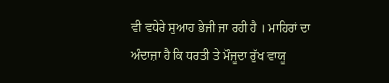ਵੀ ਵਧੇਰੇ ਸੁਆਹ ਭੇਜੀ ਜਾ ਰਹੀ ਹੈ । ਮਾਹਿਰਾਂ ਦਾ ਅੰਦਾਜ਼ਾ ਹੈ ਕਿ ਧਰਤੀ ਤੇ ਮੌਜੂਦਾ ਰੁੱਖ ਵਾਯੂ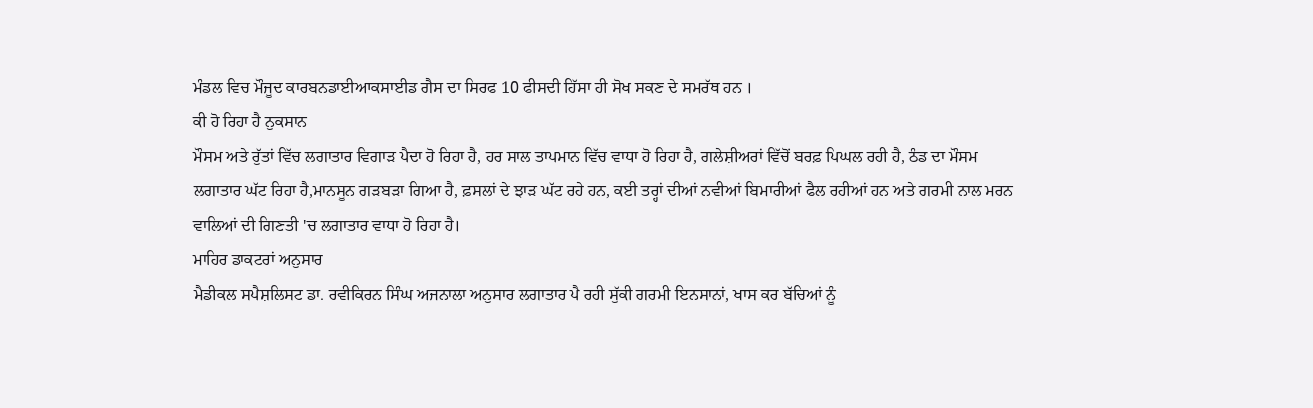ਮੰਡਲ ਵਿਚ ਮੌਜੂਦ ਕਾਰਬਨਡਾਈਆਕਸਾਈਡ ਗੈਸ ਦਾ ਸਿਰਫ 10 ਫੀਸਦੀ ਹਿੱਸਾ ਹੀ ਸੋਖ ਸਕਣ ਦੇ ਸਮਰੱਥ ਹਨ ।
ਕੀ ਹੋ ਰਿਹਾ ਹੈ ਨੁਕਸਾਨ
ਮੌਸਮ ਅਤੇ ਰੁੱਤਾਂ ਵਿੱਚ ਲਗਾਤਾਰ ਵਿਗਾੜ ਪੈਦਾ ਹੋ ਰਿਹਾ ਹੈ, ਹਰ ਸਾਲ ਤਾਪਮਾਨ ਵਿੱਚ ਵਾਧਾ ਹੋ ਰਿਹਾ ਹੈ, ਗਲੇਸ਼ੀਅਰਾਂ ਵਿੱਚੋਂ ਬਰਫ਼ ਪਿਘਲ ਰਹੀ ਹੈ, ਠੰਡ ਦਾ ਮੌਸਮ ਲਗਾਤਾਰ ਘੱਟ ਰਿਹਾ ਹੈ,ਮਾਨਸੂਨ ਗੜਬੜਾ ਗਿਆ ਹੈ, ਫ਼ਸਲਾਂ ਦੇ ਝਾੜ ਘੱਟ ਰਹੇ ਹਨ, ਕਈ ਤਰ੍ਹਾਂ ਦੀਆਂ ਨਵੀਆਂ ਬਿਮਾਰੀਆਂ ਫੈਲ ਰਹੀਆਂ ਹਨ ਅਤੇ ਗਰਮੀ ਨਾਲ ਮਰਨ ਵਾਲਿਆਂ ਦੀ ਗਿਣਤੀ 'ਚ ਲਗਾਤਾਰ ਵਾਧਾ ਹੋ ਰਿਹਾ ਹੈ।
ਮਾਹਿਰ ਡਾਕਟਰਾਂ ਅਨੁਸਾਰ
ਮੈਡੀਕਲ ਸਪੈਸ਼ਲਿਸਟ ਡਾ. ਰਵੀਕਿਰਨ ਸਿੰਘ ਅਜਨਾਲਾ ਅਨੁਸਾਰ ਲਗਾਤਾਰ ਪੈ ਰਹੀ ਸੁੱਕੀ ਗਰਮੀ ਇਨਸਾਨਾਂ, ਖਾਸ ਕਰ ਬੱਚਿਆਂ ਨੂੰ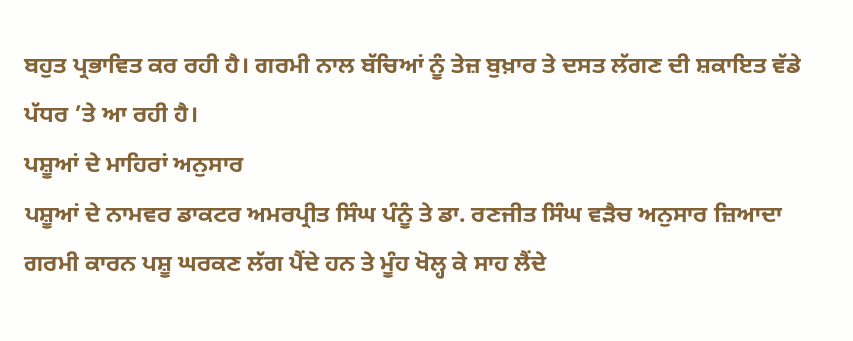ਬਹੁਤ ਪ੍ਰਭਾਵਿਤ ਕਰ ਰਹੀ ਹੈ। ਗਰਮੀ ਨਾਲ ਬੱਚਿਆਂ ਨੂੰ ਤੇਜ਼ ਬੁਖ਼ਾਰ ਤੇ ਦਸਤ ਲੱਗਣ ਦੀ ਸ਼ਕਾਇਤ ਵੱਡੇ ਪੱਧਰ ’ਤੇ ਆ ਰਹੀ ਹੈ।
ਪਸ਼ੂਆਂ ਦੇ ਮਾਹਿਰਾਂ ਅਨੁਸਾਰ
ਪਸ਼ੂਆਂ ਦੇ ਨਾਮਵਰ ਡਾਕਟਰ ਅਮਰਪ੍ਰੀਤ ਸਿੰਘ ਪੰਨੂੰ ਤੇ ਡਾ. ਰਣਜੀਤ ਸਿੰਘ ਵੜੈਚ ਅਨੁਸਾਰ ਜ਼ਿਆਦਾ ਗਰਮੀ ਕਾਰਨ ਪਸ਼ੂ ਘਰਕਣ ਲੱਗ ਪੈਂਦੇ ਹਨ ਤੇ ਮੂੰਹ ਖੋਲ੍ਹ ਕੇ ਸਾਹ ਲੈਂਦੇ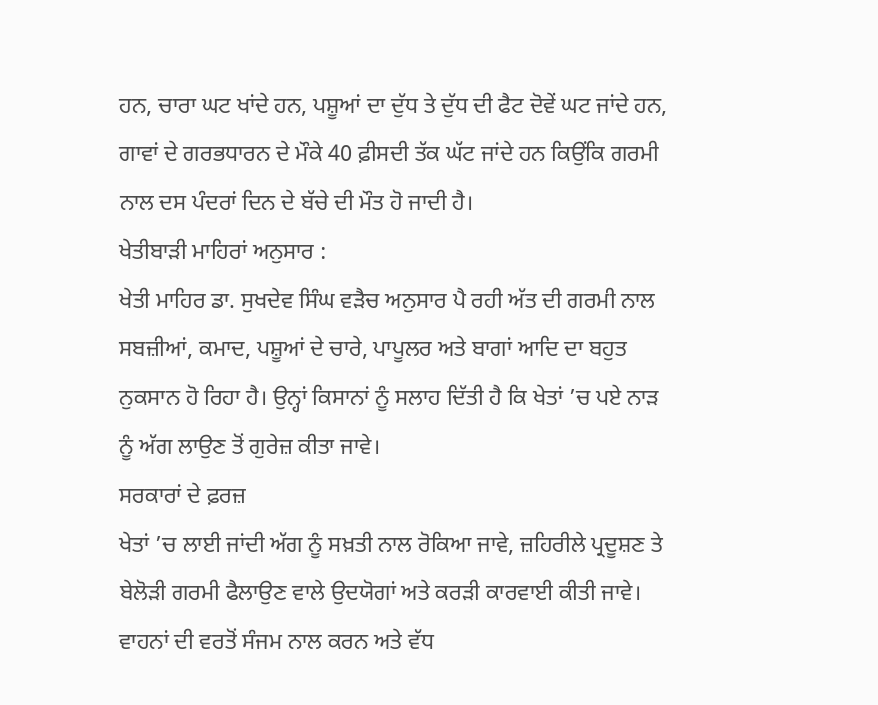ਹਨ, ਚਾਰਾ ਘਟ ਖਾਂਦੇ ਹਨ, ਪਸ਼ੂਆਂ ਦਾ ਦੁੱਧ ਤੇ ਦੁੱਧ ਦੀ ਫੈਟ ਦੋਵੇਂ ਘਟ ਜਾਂਦੇ ਹਨ, ਗਾਵਾਂ ਦੇ ਗਰਭਧਾਰਨ ਦੇ ਮੌਕੇ 40 ਫ਼ੀਸਦੀ ਤੱਕ ਘੱਟ ਜਾਂਦੇ ਹਨ ਕਿਉਂਕਿ ਗਰਮੀ ਨਾਲ ਦਸ ਪੰਦਰਾਂ ਦਿਨ ਦੇ ਬੱਚੇ ਦੀ ਮੌਤ ਹੋ ਜਾਦੀ ਹੈ।
ਖੇਤੀਬਾੜੀ ਮਾਹਿਰਾਂ ਅਨੁਸਾਰ :
ਖੇਤੀ ਮਾਹਿਰ ਡਾ. ਸੁਖਦੇਵ ਸਿੰਘ ਵੜੈਚ ਅਨੁਸਾਰ ਪੈ ਰਹੀ ਅੱਤ ਦੀ ਗਰਮੀ ਨਾਲ ਸਬਜ਼ੀਆਂ, ਕਮਾਦ, ਪਸ਼ੂਆਂ ਦੇ ਚਾਰੇ, ਪਾਪੂਲਰ ਅਤੇ ਬਾਗਾਂ ਆਦਿ ਦਾ ਬਹੁਤ ਨੁਕਸਾਨ ਹੋ ਰਿਹਾ ਹੈ। ਉਨ੍ਹਾਂ ਕਿਸਾਨਾਂ ਨੂੰ ਸਲਾਹ ਦਿੱਤੀ ਹੈ ਕਿ ਖੇਤਾਂ ’ਚ ਪਏ ਨਾੜ ਨੂੰ ਅੱਗ ਲਾਉਣ ਤੋਂ ਗੁਰੇਜ਼ ਕੀਤਾ ਜਾਵੇ।
ਸਰਕਾਰਾਂ ਦੇ ਫ਼ਰਜ਼
ਖੇਤਾਂ ’ਚ ਲਾਈ ਜਾਂਦੀ ਅੱਗ ਨੂੰ ਸਖ਼ਤੀ ਨਾਲ ਰੋਕਿਆ ਜਾਵੇ, ਜ਼ਹਿਰੀਲੇ ਪ੍ਰਦੂਸ਼ਣ ਤੇ ਬੇਲੋੜੀ ਗਰਮੀ ਫੈਲਾਉਣ ਵਾਲੇ ਉਦਯੋਗਾਂ ਅਤੇ ਕਰੜੀ ਕਾਰਵਾਈ ਕੀਤੀ ਜਾਵੇ। ਵਾਹਨਾਂ ਦੀ ਵਰਤੋਂ ਸੰਜਮ ਨਾਲ ਕਰਨ ਅਤੇ ਵੱਧ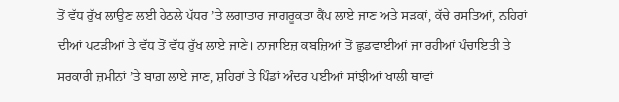ਤੋਂ ਵੱਧ ਰੁੱਖ ਲਾਉਣ ਲਈ ਹੇਠਲੇ ਪੱਧਰ ’ਤੇ ਲਗਾਤਾਰ ਜਾਗਰੂਕਤਾ ਕੈਂਪ ਲਾਏ ਜਾਣ ਅਤੇ ਸੜਕਾਂ, ਕੱਚੇ ਰਸਤਿਆਂ, ਨਹਿਰਾਂ ਦੀਆਂ ਪਟੜੀਆਂ ਤੇ ਵੱਧ ਤੋਂ ਵੱਧ ਰੁੱਖ ਲਾਏ ਜਾਣੇ। ਨਾਜਾਇਜ਼ ਕਬਜ਼ਿਆਂ ਤੋਂ ਛੁਡਵਾਈਆਂ ਜਾ ਰਹੀਆਂ ਪੰਚਾਇਤੀ ਤੇ ਸਰਕਾਰੀ ਜ਼ਮੀਨਾਂ ’ਤੇ ਬਾਗ਼ ਲਾਏ ਜਾਣ, ਸ਼ਹਿਰਾਂ ਤੇ ਪਿੰਡਾਂ ਅੰਦਰ ਪਈਆਂ ਸਾਂਝੀਆਂ ਖਾਲੀ ਥਾਵਾਂ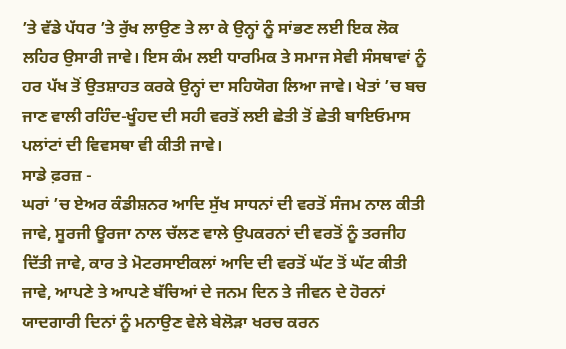’ਤੇ ਵੱਡੇ ਪੱਧਰ ’ਤੇ ਰੁੱਖ ਲਾਉਣ ਤੇ ਲਾ ਕੇ ਉਨ੍ਹਾਂ ਨੂੰ ਸਾਂਭਣ ਲਈ ਇਕ ਲੋਕ ਲਹਿਰ ਉਸਾਰੀ ਜਾਵੇ। ਇਸ ਕੰਮ ਲਈ ਧਾਰਮਿਕ ਤੇ ਸਮਾਜ ਸੇਵੀ ਸੰਸਥਾਵਾਂ ਨੂੰ ਹਰ ਪੱਖ ਤੋਂ ਉਤਸ਼ਾਹਤ ਕਰਕੇ ਉਨ੍ਹਾਂ ਦਾ ਸਹਿਯੋਗ ਲਿਆ ਜਾਵੇ। ਖੇਤਾਂ ’ਚ ਬਚ ਜਾਣ ਵਾਲੀ ਰਹਿੰਦ-ਖੂੰਹਦ ਦੀ ਸਹੀ ਵਰਤੋਂ ਲਈ ਛੇਤੀ ਤੋਂ ਛੇਤੀ ਬਾਇਓਮਾਸ ਪਲਾਂਟਾਂ ਦੀ ਵਿਵਸਥਾ ਵੀ ਕੀਤੀ ਜਾਵੇ।
ਸਾਡੇ ਫ਼ਰਜ਼ -
ਘਰਾਂ ’ਚ ਏਅਰ ਕੰਡੀਸ਼ਨਰ ਆਦਿ ਸੁੱਖ ਸਾਧਨਾਂ ਦੀ ਵਰਤੋਂ ਸੰਜਮ ਨਾਲ ਕੀਤੀ ਜਾਵੇ, ਸੂਰਜੀ ਊਰਜਾ ਨਾਲ ਚੱਲਣ ਵਾਲੇ ਉਪਕਰਨਾਂ ਦੀ ਵਰਤੋਂ ਨੂੰ ਤਰਜੀਹ ਦਿੱਤੀ ਜਾਵੇ, ਕਾਰ ਤੇ ਮੋਟਰਸਾਈਕਲਾਂ ਆਦਿ ਦੀ ਵਰਤੋਂ ਘੱਟ ਤੋਂ ਘੱਟ ਕੀਤੀ ਜਾਵੇ, ਆਪਣੇ ਤੇ ਆਪਣੇ ਬੱਚਿਆਂ ਦੇ ਜਨਮ ਦਿਨ ਤੇ ਜੀਵਨ ਦੇ ਹੋਰਨਾਂ ਯਾਦਗਾਰੀ ਦਿਨਾਂ ਨੂੰ ਮਨਾਉਣ ਵੇਲੇ ਬੇਲੋੜਾ ਖਰਚ ਕਰਨ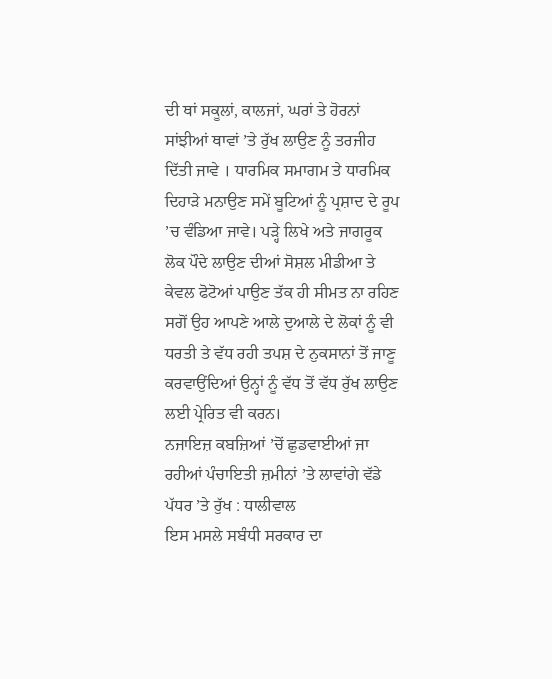ਦੀ ਥਾਂ ਸਕੂਲਾਂ, ਕਾਲਜਾਂ, ਘਰਾਂ ਤੇ ਹੋਰਨਾਂ ਸਾਂਝੀਆਂ ਥਾਵਾਂ ’ਤੇ ਰੁੱਖ ਲਾਉਣ ਨੂੰ ਤਰਜੀਹ ਦਿੱਤੀ ਜਾਵੇ । ਧਾਰਮਿਕ ਸਮਾਗਮ ਤੇ ਧਾਰਮਿਕ ਦਿਹਾੜੇ ਮਨਾਉਣ ਸਮੇਂ ਬੂਟਿਆਂ ਨੂੰ ਪ੍ਰਸ਼ਾਦ ਦੇ ਰੂਪ ’ਚ ਵੰਡਿਆ ਜਾਵੇ। ਪੜ੍ਹੇ ਲਿਖੇ ਅਤੇ ਜਾਗਰੂਕ ਲੋਕ ਪੌਦੇ ਲਾਉਣ ਦੀਆਂ ਸੋਸ਼ਲ ਮੀਡੀਆ ਤੇ ਕੇਵਲ ਫੋਟੋਆਂ ਪਾਉਣ ਤੱਕ ਹੀ ਸੀਮਤ ਨਾ ਰਹਿਣ ਸਗੋਂ ਉਹ ਆਪਣੇ ਆਲੇ ਦੁਆਲੇ ਦੇ ਲੋਕਾਂ ਨੂੰ ਵੀ ਧਰਤੀ ਤੇ ਵੱਧ ਰਹੀ ਤਪਸ਼ ਦੇ ਨੁਕਸਾਨਾਂ ਤੋਂ ਜਾਣੂ ਕਰਵਾਉਂਦਿਆਂ ਉਨ੍ਹਾਂ ਨੂੰ ਵੱਧ ਤੋਂ ਵੱਧ ਰੁੱਖ ਲਾਉਣ ਲਈ ਪ੍ਰੇਰਿਤ ਵੀ ਕਰਨ।
ਨਜਾਇਜ਼ ਕਬਜ਼ਿਆਂ ’ਚੋਂ ਛੁਡਵਾਈਆਂ ਜਾ ਰਹੀਆਂ ਪੰਚਾਇਤੀ ਜ਼ਮੀਨਾਂ ’ਤੇ ਲਾਵਾਂਗੇ ਵੱਡੇ ਪੱਧਰ ’ਤੇ ਰੁੱਖ : ਧਾਲੀਵਾਲ
ਇਸ ਮਸਲੇ ਸਬੰਧੀ ਸਰਕਾਰ ਦਾ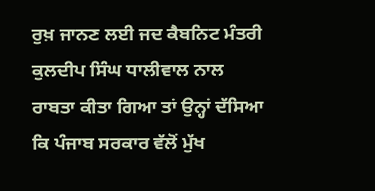ਰੁਖ਼ ਜਾਨਣ ਲਈ ਜਦ ਕੈਬਨਿਟ ਮੰਤਰੀ ਕੁਲਦੀਪ ਸਿੰਘ ਧਾਲੀਵਾਲ ਨਾਲ ਰਾਬਤਾ ਕੀਤਾ ਗਿਆ ਤਾਂ ਉਨ੍ਹਾਂ ਦੱਸਿਆ ਕਿ ਪੰਜਾਬ ਸਰਕਾਰ ਵੱਲੋਂ ਮੁੱਖ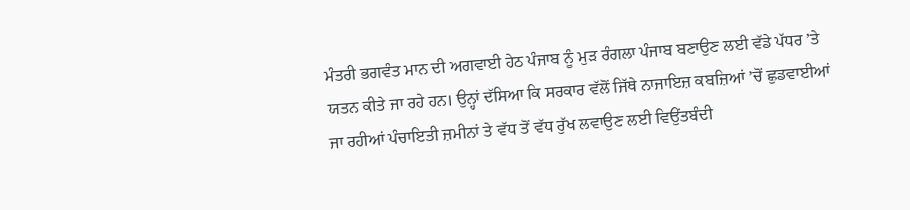ਮੰਤਰੀ ਭਗਵੰਤ ਮਾਨ ਦੀ ਅਗਵਾਈ ਹੇਠ ਪੰਜਾਬ ਨੂੰ ਮੁੜ ਰੰਗਲਾ ਪੰਜਾਬ ਬਣਾਉਣ ਲਈ ਵੱਡੇ ਪੱਧਰ ’ਤੇ ਯਤਨ ਕੀਤੇ ਜਾ ਰਹੇ ਹਨ। ਉਨ੍ਹਾਂ ਦੱਸਿਆ ਕਿ ਸਰਕਾਰ ਵੱਲੋਂ ਜਿੱਥੇ ਨਾਜਾਇਜ਼ ਕਬਜ਼ਿਆਂ ’ਚੋਂ ਛੁਡਵਾਈਆਂ ਜਾ ਰਹੀਆਂ ਪੰਚਾਇਤੀ ਜ਼ਮੀਨਾਂ ਤੇ ਵੱਧ ਤੋਂ ਵੱਧ ਰੁੱਖ ਲਵਾਉਣ ਲਈ ਵਿਉਂਤਬੰਦੀ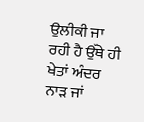ਉਲੀਕੀ ਜਾ ਰਹੀ ਹੈ ਉੱਥੇ ਹੀ ਖੇਤਾਂ ਅੰਦਰ ਨਾੜ ਜਾਂ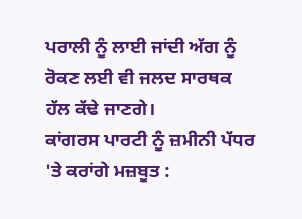ਪਰਾਲੀ ਨੂੰ ਲਾਈ ਜਾਂਦੀ ਅੱਗ ਨੂੰ ਰੋਕਣ ਲਈ ਵੀ ਜਲਦ ਸਾਰਥਕ ਹੱਲ ਕੱਢੇ ਜਾਣਗੇ।
ਕਾਂਗਰਸ ਪਾਰਟੀ ਨੂੰ ਜ਼ਮੀਨੀ ਪੱਧਰ 'ਤੇ ਕਰਾਂਗੇ ਮਜ਼ਬੂਤ :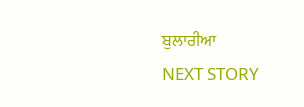ਬੁਲਾਰੀਆ
NEXT STORY